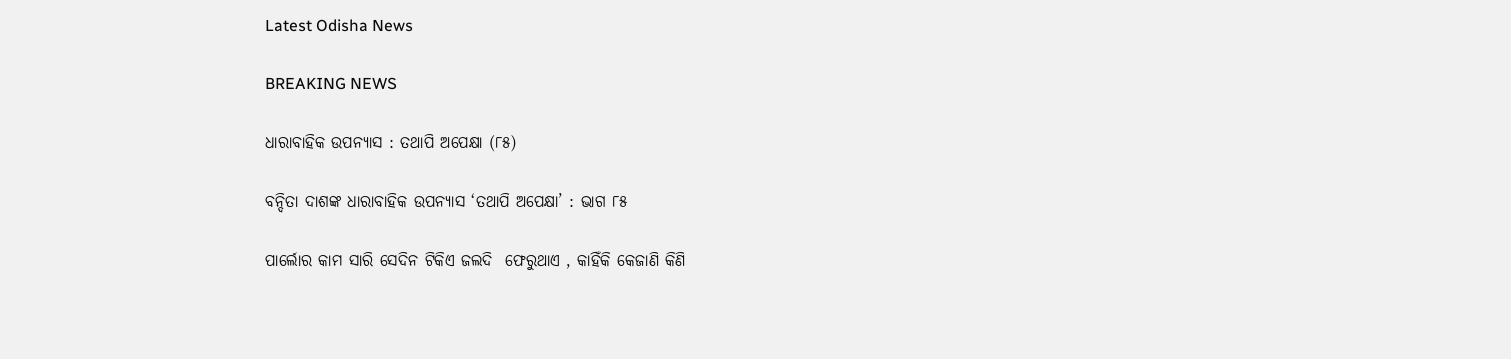Latest Odisha News

BREAKING NEWS

ଧାରାବାହିକ ଉପନ୍ୟାସ : ତଥାପି ଅପେକ୍ଷା (୮୫)

ବନ୍ଦିତା ଦାଶଙ୍କ ଧାରାବାହିକ ଉପନ୍ୟାସ ‘ତଥାପି ଅପେକ୍ଷା’ : ଭାଗ ୮୫

ପାର୍ଲୋର କାମ ସାରି ସେଦିନ ଟିକିଏ ଜଲଦି  ଫେରୁଥାଏ , କାହିଁକି କେଜାଣି କିଣି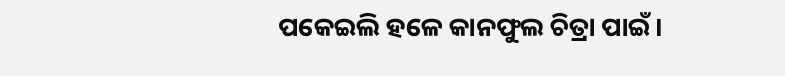ପକେଇଲି ହଳେ କାନଫୁଲ ଚିତ୍ରା ପାଇଁ।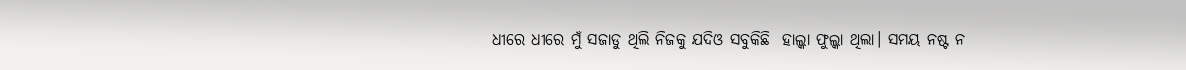ଧୀରେ ଧୀରେ ମୁଁ ସଜାଡୁ ଥିଲି ନିଜକୁ ଯଦିଓ ସବୁକିଛି  ହାଲ୍କା ଫୁଲ୍କା ଥିଲା। ସମୟ ନଷ୍ଟ ନ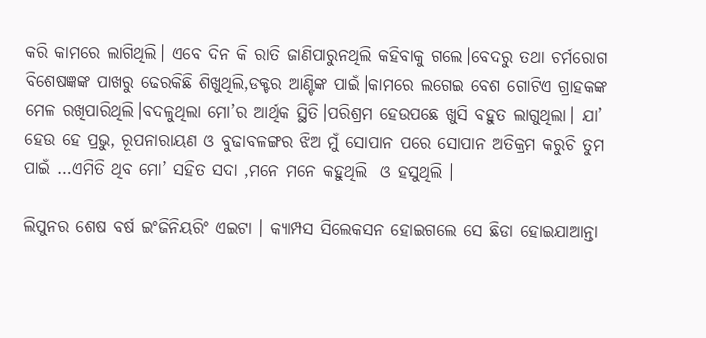କରି କାମରେ ଲାଗିଥିଲି। ଏବେ ଦିନ କି ରାତି ଜାଣିପାରୁନଥିଲି କହିବାକୁ ଗଲେ।ବେଦରୁ ତଥା ଚର୍ମରୋଗ ବିଶେଷଜ୍ଞଙ୍କ ପାଖରୁ ଢେରକିଛି ଶିଖୁଥିଲି,ଡକ୍ଟର ଆଣ୍ଟିଙ୍କ ପାଇଁ।କାମରେ ଲଗେଇ ବେଶ ଗୋଟିଏ ଗ୍ରାହକଙ୍କ ମେଳ ରଖିପାରିଥିଲି।ବଦଳୁଥିଲା ମୋ’ର ଆର୍ଥିକ ସ୍ଥିତି।ପରିଶ୍ରମ ହେଉପଛେ ଖୁସି ବହୁତ ଲାଗୁଥିଲା। ଯା’ ହେଉ ହେ ପ୍ରଭୁ, ରୂପନାରାୟଣ ଓ ବୁଢାବଳଙ୍ଗର ଝିଅ ମୁଁ ସୋପାନ ପରେ ସୋପାନ ଅତିକ୍ରମ କରୁଚି ତୁମ ପାଇଁ …ଏମିତି ଥିବ ମୋ’ ସହିତ ସଦା ,ମନେ ମନେ କହୁଥିଲି  ଓ ହସୁଥିଲି ।

ଲିପୁନର ଶେଷ ବର୍ଷ ଇଂଜିନିୟରିଂ ଏଇଟା । କ୍ୟାମ୍ପସ ସିଲେକସନ ହୋଇଗଲେ ସେ ଛିଡା ହୋଇଯାଆନ୍ତା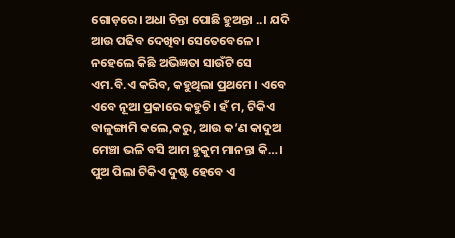ଗୋଡ଼ରେ। ଅଧା ଚିନ୍ତା ପୋଛି ହୁଅନ୍ତା ..। ଯଦି ଆଉ ପଢିବ ଦେଖିବା ସେତେବେଳେ । ନହେଲେ କିଛି ଅଭିଜ୍ଞତା ସାଉଁଟି ସେ ଏମ.ବି.ଏ କରିବ, କହୁଥିଲା ପ୍ରଥମେ । ଏବେ ଏବେ ନୂଆ ପ୍ରକାରେ କହୁଚି। ହଁ ମ, ଟିକିଏ ବାଳୁଙ୍ଗାମି କଲେ,କରୁ, ଆଉ କ’ଣ କାଦୁଅ ମେଞ୍ଚା ଭଳି ବସି ଆମ ହୁକୁମ ମାନନ୍ତା କି…। ପୁଅ ପିଲା ଟିକିଏ ଦୁଷ୍ଟ ହେବେ ଏ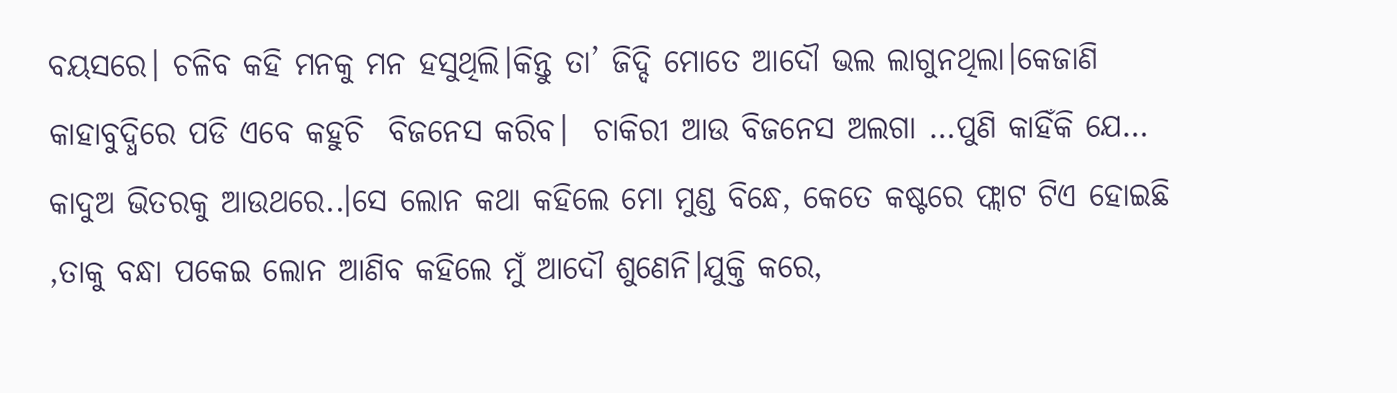ବୟସରେ। ଚଳିବ କହି ମନକୁ ମନ ହସୁଥିଲି।କିନ୍ତୁ ତା’ ଜିଦ୍ଦି ମୋତେ ଆଦୌ ଭଲ ଲାଗୁନଥିଲା।କେଜାଣି କାହାବୁଦ୍ଧିରେ ପଡି ଏବେ କହୁଚି  ବିଜନେସ କରିବ।  ଚାକିରୀ ଆଉ ବିଜନେସ ଅଲଗା …ପୁଣି କାହିଁକି ଯେ… କାଦୁଅ ଭିତରକୁ ଆଉଥରେ..।ସେ ଲୋନ କଥା କହିଲେ ମୋ ମୁଣ୍ଡ ବିନ୍ଧେ, କେତେ କଷ୍ଟରେ ଫ୍ଲାଟ ଟିଏ ହୋଇଛି ,ତାକୁ ବନ୍ଧା ପକେଇ ଲୋନ ଆଣିବ କହିଲେ ମୁଁ ଆଦୌ ଶୁଣେନି।ଯୁକ୍ତି କରେ,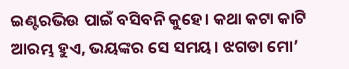ଇଣ୍ଟରଭିଉ ପାଇଁ ବସିବନି କୁହେ। କଥା କଟା କାଟି ଆରମ୍ଭ ହୁଏ, ଭୟଙ୍କର ସେ ସମୟ। ଝଗଡା ମୋ’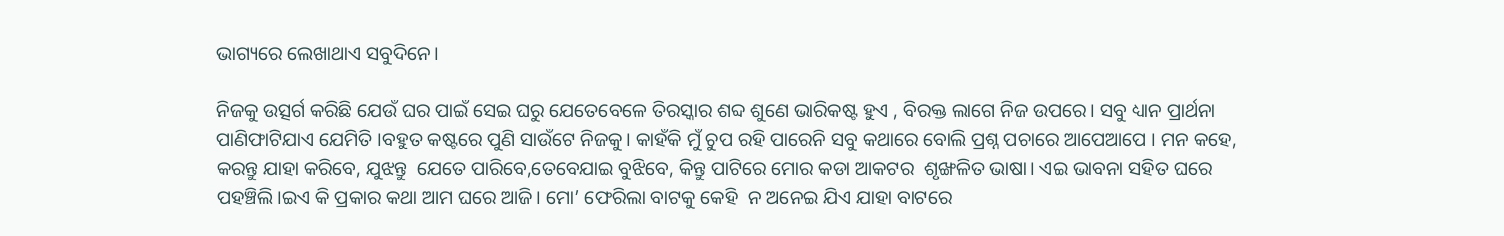ଭାଗ୍ୟରେ ଲେଖାଥାଏ ସବୁଦିନେ।

ନିଜକୁ ଉତ୍ସର୍ଗ କରିଛି ଯେଉଁ ଘର ପାଇଁ ସେଇ ଘରୁ ଯେତେବେଳେ ତିରସ୍କାର ଶବ୍ଦ ଶୁଣେ ଭାରିକଷ୍ଟ ହୁଏ , ବିରକ୍ତ ଲାଗେ ନିଜ ଉପରେ। ସବୁ ଧ୍ୟାନ ପ୍ରାର୍ଥନା ପାଣିଫାଟିଯାଏ ଯେମିତି ।ବହୁତ କଷ୍ଟରେ ପୁଣି ସାଉଁଟେ ନିଜକୁ। କାହଁକି ମୁଁ ଚୁପ ରହି ପାରେନି ସବୁ କଥାରେ ବୋଲି ପ୍ରଶ୍ନ ପଚାରେ ଆପେଆପେ । ମନ କହେ, କରନ୍ତୁ ଯାହା କରିବେ, ଯୁଝନ୍ତୁ  ଯେତେ ପାରିବେ,ତେବେଯାଇ ବୁଝିବେ, କିନ୍ତୁ ପାଟିରେ ମୋର କଡା ଆକଟର  ଶୃଙ୍ଖଳିତ ଭାଷା। ଏଇ ଭାବନା ସହିତ ଘରେ ପହଞ୍ଚିଲି।ଇଏ କି ପ୍ରକାର କଥା ଆମ ଘରେ ଆଜି। ମୋ’ ଫେରିଲା ବାଟକୁ କେହି  ନ ଅନେଇ ଯିଏ ଯାହା ବାଟରେ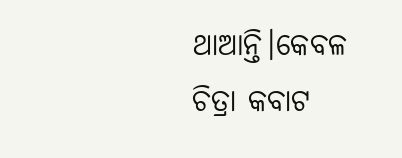ଥାଆନ୍ତି।କେବଳ ଚିତ୍ରା କବାଟ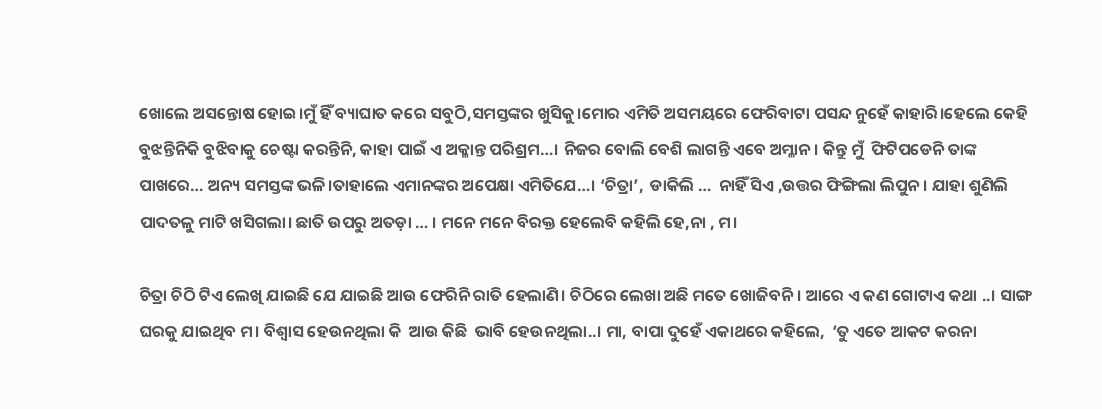ଖୋଲେ ଅସନ୍ତୋଷ ହୋଇ।ମୁଁ ହିଁ ବ୍ୟାଘାତ କରେ ସବୁଠି,ସମସ୍ତଙ୍କର ଖୁସିକୁ।ମୋର ଏମିତି ଅସମୟରେ ଫେରିବାଟା ପସନ୍ଦ ନୁହେଁ କାହାରି।ହେଲେ କେହି ବୁଝନ୍ତିନିକି ବୁଝିବାକୁ ଚେଷ୍ଟା କରନ୍ତିନି, କାହା ପାଇଁ ଏ ଅକ୍ଳାନ୍ତ ପରିଶ୍ରମ…। ନିଜର ବୋଲି ବେଶି ଲାଗନ୍ତି ଏବେ ଅମ୍ଳାନ। କିନ୍ତୁ ମୁଁ  ଫିଟିପଡେନି ତାଙ୍କ ପାଖରେ… ଅନ୍ୟ ସମସ୍ତଙ୍କ ଭଳି।ତାହାଲେ ଏମାନଙ୍କର ଅପେକ୍ଷା ଏମିତିଯେ…। ‘ଚିତ୍ରା’,  ଡାକିଲି …  ନାହିଁ ସିଏ ,ଉତ୍ତର ଫିଙ୍ଗିଲା ଲିପୁନ। ଯାହା ଶୁଣିଲି ପାଦତଳୁ ମାଟି ଖସିଗଲା। ଛାତି ଉପରୁ ଅତଡ଼ା … । ମନେ ମନେ ବିରକ୍ତ ହେଲେବି କହିଲି ହେ,ନା , ମ।

ଚିତ୍ରା ଚିଠି ଟିଏ ଲେଖି ଯାଇଛି ଯେ ଯାଇଛି ଆଉ ଫେରିନି ରାତି ହେଲାଣି। ଚିଠିରେ ଲେଖା ଅଛି ମତେ ଖୋଜିବନି। ଆରେ ଏ କଣ ଗୋଟାଏ କଥା ..। ସାଙ୍ଗ ଘରକୁ ଯାଇଥିବ ମ। ବିଶ୍ବାସ ହେଉନଥିଲା କି  ଆଉ କିଛି  ଭାବି ହେଉନଥିଲା..। ମା, ବାପା ଦୁହେଁ ଏକାଥରେ କହିଲେ,  ‘ତୁ ଏତେ ଆକଟ କରନା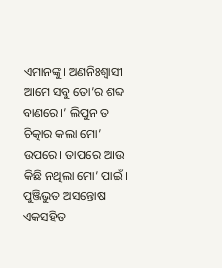ଏମାନଙ୍କୁ। ଅଣନିଃଶ୍ୱାସୀ ଆମେ ସବୁ ତୋ’ର ଶବ୍ଦ ବାଣରେ।’ ଲିପୁନ ତ ଚିତ୍କାର କଲା ମୋ’ ଉପରେ। ତାପରେ ଆଉ କିଛି ନଥିଲା ମୋ’ ପାଇଁ । ପୁଞ୍ଜିଭୁତ ଅସନ୍ତୋଷ ଏକସହିତ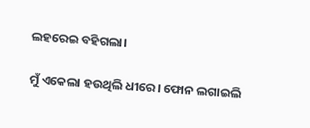ଲହରେଇ ବହିଗଲା।

ମୁଁ ଏକେଲା ହଉଥିଲି ଧୀରେ। ଫୋନ ଲଗାଇଲି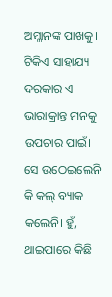ଅମ୍ଳାନଙ୍କ ପାଖକୁ। ଟିକିଏ ସାହାଯ୍ୟ ଦରକାର ଏ ଭାରାକ୍ରାନ୍ତ ମନକୁ ଉପଚାର ପାଇଁ। ସେ ଉଠେଇଲେନି କି କଲ୍ ବ୍ୟାକ କଲେନି। ହୁଁ, ଥାଇପାରେ କିଛି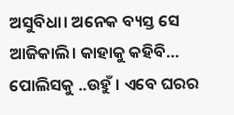ଅସୁବିଧା। ଅନେକ ବ୍ୟସ୍ତ ସେ ଆଜିକାଲି। କାହାକୁ କହିବି… ପୋଲିସକୁ ..ଉହୁଁ । ଏବେ ଘରର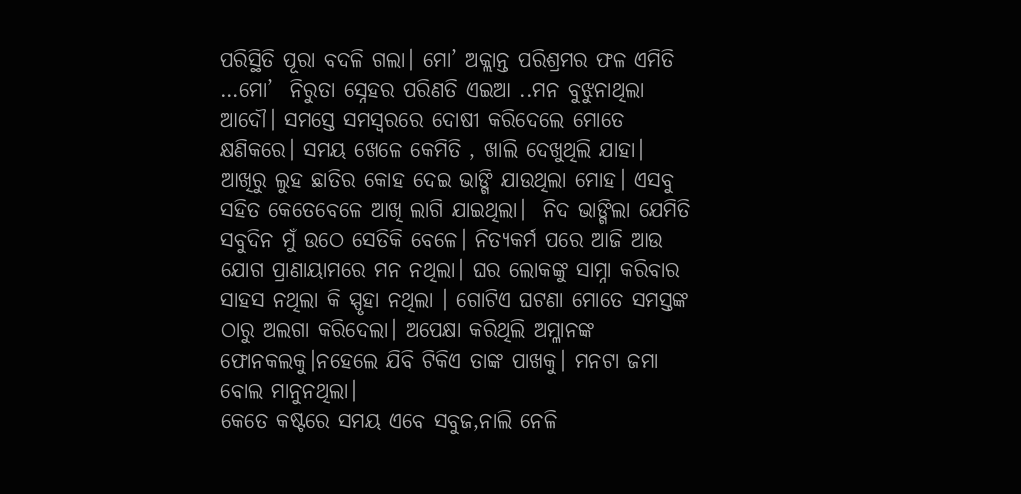ପରିସ୍ଥିତି ପୂରା ବଦଳି ଗଲା। ମୋ’ ଅକ୍ଲାନ୍ତ ପରିଶ୍ରମର ଫଳ ଏମିତି …ମୋ’  ନିରୁତା ସ୍ନେହର ପରିଣତି ଏଇଆ ..ମନ ବୁଝୁନାଥିଲା ଆଦୌ। ସମସ୍ତେ ସମସ୍ୱରରେ ଦୋଷୀ କରିଦେଲେ ମୋତେ କ୍ଷଣିକରେ। ସମୟ ଖେଳେ କେମିତି , ଖାଲି ଦେଖୁଥିଲି ଯାହା। ଆଖିରୁ ଲୁହ ଛାତିର କୋହ ଦେଇ ଭାଙ୍ଗି ଯାଉଥିଲା ମୋହ। ଏସବୁ ସହିତ କେତେବେଳେ ଆଖି ଲାଗି ଯାଇଥିଲା।  ନିଦ ଭାଙ୍ଗିଲା ଯେମିତି ସବୁଦିନ ମୁଁ ଉଠେ ସେତିକି ବେଳେ। ନିତ୍ୟକର୍ମ ପରେ ଆଜି ଆଉ ଯୋଗ ପ୍ରାଣାୟାମରେ ମନ ନଥିଲା। ଘର ଲୋକଙ୍କୁ ସାମ୍ନା କରିବାର ସାହସ ନଥିଲା କି ସ୍ପୃହା ନଥିଲା । ଗୋଟିଏ ଘଟଣା ମୋତେ ସମସ୍ତଙ୍କ ଠାରୁ ଅଲଗା କରିଦେଲା। ଅପେକ୍ଷା କରିଥିଲି ଅମ୍ଳାନଙ୍କ ଫୋନକଲକୁ।ନହେଲେ ଯିବି ଟିକିଏ ତାଙ୍କ ପାଖକୁ। ମନଟା ଜମା ବୋଲ ମାନୁନଥିଲା।
କେତେ କଷ୍ଟରେ ସମୟ ଏବେ ସବୁଜ,ନାଲି ନେଳି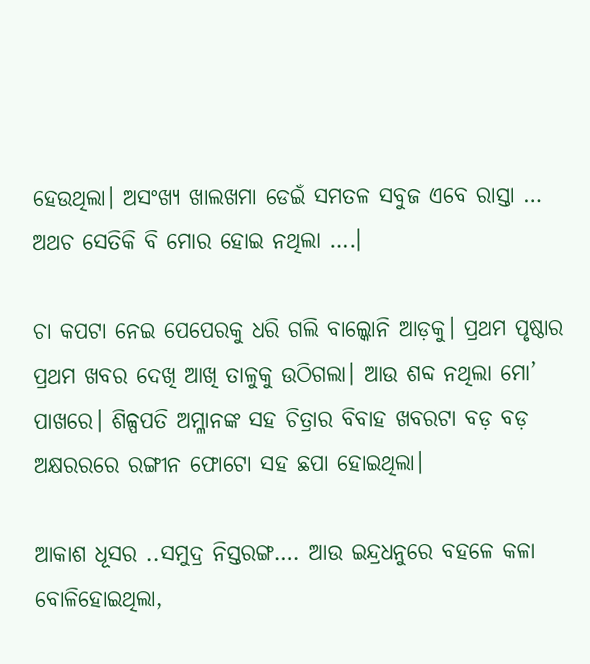ହେଉଥିଲା। ଅସଂଖ୍ୟ ଖାଲଖମା ଡେଇଁ ସମତଳ ସବୁଜ ଏବେ ରାସ୍ତା … ଅଥଚ ସେତିକି ବି ମୋର ହୋଇ ନଥିଲା ….।

ଚା କପଟା ନେଇ ପେପେରକୁ ଧରି ଗଲି ବାଲ୍କୋନି ଆଡ଼କୁ। ପ୍ରଥମ ପୃଷ୍ଠାର ପ୍ରଥମ ଖବର ଦେଖି ଆଖି ତାଳୁକୁ ଉଠିଗଲା। ଆଉ ଶବ୍ଦ ନଥିଲା ମୋ’ ପାଖରେ। ଶିଳ୍ପପତି ଅମ୍ଳାନଙ୍କ ସହ ଚିତ୍ରାର ବିବାହ ଖବରଟା ବଡ଼ ବଡ଼ ଅକ୍ଷରରରେ ରଙ୍ଗୀନ ଫୋଟୋ ସହ ଛପା ହୋଇଥିଲା।

ଆକାଶ ଧୂସର ..ସମୁଦ୍ର ନିସ୍ତରଙ୍ଗ…. ଆଉ ଇନ୍ଦ୍ରଧନୁରେ ବହଳେ କଳା ବୋଳିହୋଇଥିଲା,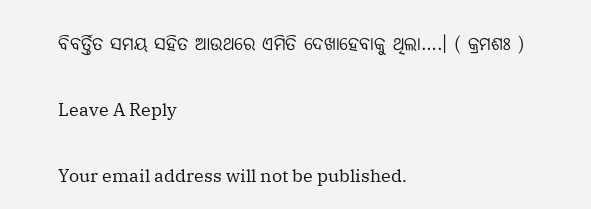ବିବର୍ତ୍ତିତ ସମୟ ସହିତ ଆଉଥରେ ଏମିତି ଦେଖାହେବାକୁ ଥିଲା….। ( କ୍ରମଶଃ )

Leave A Reply

Your email address will not be published.